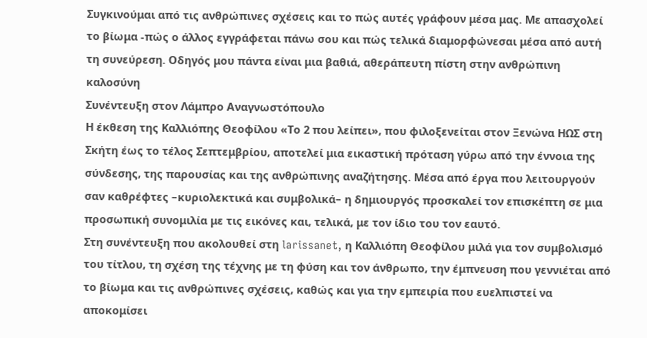Συγκινούμαι από τις ανθρώπινες σχέσεις και το πώς αυτές γράφουν μέσα μας. Με απασχολεί το βίωμα -πώς ο άλλος εγγράφεται πάνω σου και πώς τελικά διαμορφώνεσαι μέσα από αυτή τη συνεύρεση. Οδηγός μου πάντα είναι μια βαθιά, αθεράπευτη πίστη στην ανθρώπινη καλοσύνη
Συνέντευξη στον Λάμπρο Αναγνωστόπουλο
Η έκθεση της Καλλιόπης Θεοφίλου «Το 2 που λείπει», που φιλοξενείται στον Ξενώνα ΗΩΣ στη Σκήτη έως το τέλος Σεπτεμβρίου, αποτελεί μια εικαστική πρόταση γύρω από την έννοια της σύνδεσης, της παρουσίας και της ανθρώπινης αναζήτησης. Μέσα από έργα που λειτουργούν σαν καθρέφτες –κυριολεκτικά και συμβολικά– η δημιουργός προσκαλεί τον επισκέπτη σε μια προσωπική συνομιλία με τις εικόνες και, τελικά, με τον ίδιο του τον εαυτό.
Στη συνέντευξη που ακολουθεί στη larissanet, η Καλλιόπη Θεοφίλου μιλά για τον συμβολισμό του τίτλου, τη σχέση της τέχνης με τη φύση και τον άνθρωπο, την έμπνευση που γεννιέται από το βίωμα και τις ανθρώπινες σχέσεις, καθώς και για την εμπειρία που ευελπιστεί να αποκομίσει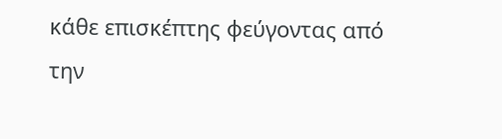κάθε επισκέπτης φεύγοντας από την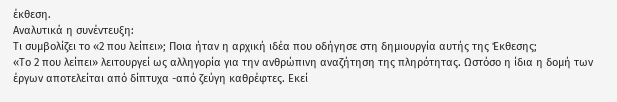έκθεση.
Αναλυτικά η συνέντευξη:
Τι συμβολίζει το «2 που λείπει»; Ποια ήταν η αρχική ιδέα που οδήγησε στη δημιουργία αυτής της Έκθεσης;
«Το 2 που λείπει» λειτουργεί ως αλληγορία για την ανθρώπινη αναζήτηση της πληρότητας. Ωστόσο η ίδια η δομή των έργων αποτελείται από δίπτυχα -από ζεύγη καθρέφτες. Εκεί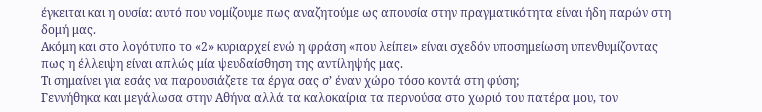έγκειται και η ουσία: αυτό που νομίζουμε πως αναζητούμε ως απουσία στην πραγματικότητα είναι ήδη παρών στη δομή μας.
Ακόμη και στο λογότυπο το «2» κυριαρχεί ενώ η φράση «που λείπει» είναι σχεδόν υποσημείωση υπενθυμίζοντας πως η έλλειψη είναι απλώς μία ψευδαίσθηση της αντίληψής μας.
Τι σημαίνει για εσάς να παρουσιάζετε τα έργα σας σ’ έναν χώρο τόσο κοντά στη φύση;
Γεννήθηκα και μεγάλωσα στην Αθήνα αλλά τα καλοκαίρια τα περνούσα στο χωριό του πατέρα μου, τον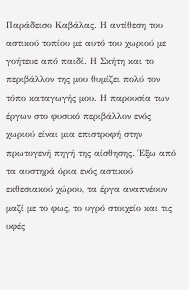Παράδεισο Καβάλας. Η αντίθεση του αστικού τοπίου με αυτό του χωριού με γοήτευε από παιδί. Η Σκήτη και το περιβάλλον της μου θυμίζει πολύ τον τόπο καταγωγής μου. Η παρουσία των έργων στο φυσικό περιβάλλον ενός χωριού είναι μια επιστροφή στην πρωτογενή πηγή της αίσθησης. Έξω από τα αυστηρά όρια ενός αστικού εκθεσιακού χώρου, τα έργα αναπνέουν μαζί με το φως, το υγρό στοιχείο και τις υφές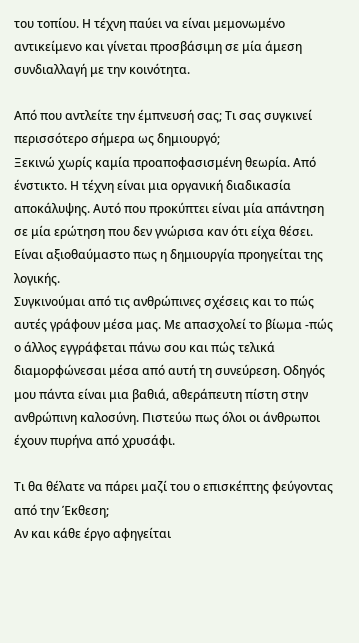του τοπίου. Η τέχνη παύει να είναι μεμονωμένο αντικείμενο και γίνεται προσβάσιμη σε μία άμεση συνδιαλλαγή με την κοινότητα.

Από που αντλείτε την έμπνευσή σας; Τι σας συγκινεί περισσότερο σήμερα ως δημιουργό;
Ξεκινώ χωρίς καμία προαποφασισμένη θεωρία. Από ένστικτο. Η τέχνη είναι μια οργανική διαδικασία αποκάλυψης. Αυτό που προκύπτει είναι μία απάντηση σε μία ερώτηση που δεν γνώρισα καν ότι είχα θέσει. Είναι αξιοθαύμαστο πως η δημιουργία προηγείται της λογικής.
Συγκινούμαι από τις ανθρώπινες σχέσεις και το πώς αυτές γράφουν μέσα μας. Με απασχολεί το βίωμα -πώς ο άλλος εγγράφεται πάνω σου και πώς τελικά διαμορφώνεσαι μέσα από αυτή τη συνεύρεση. Οδηγός μου πάντα είναι μια βαθιά, αθεράπευτη πίστη στην ανθρώπινη καλοσύνη. Πιστεύω πως όλοι οι άνθρωποι έχουν πυρήνα από χρυσάφι.

Τι θα θέλατε να πάρει μαζί του ο επισκέπτης φεύγοντας από την Έκθεση;
Αν και κάθε έργο αφηγείται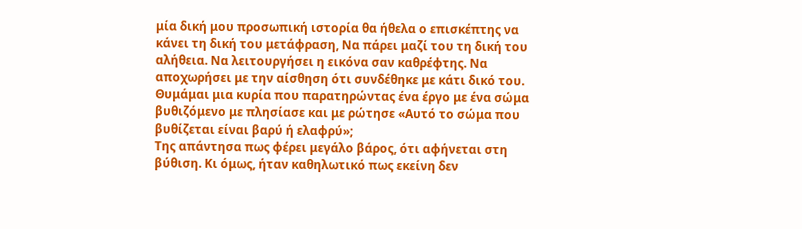μία δική μου προσωπική ιστορία θα ήθελα ο επισκέπτης να κάνει τη δική του μετάφραση, Να πάρει μαζί του τη δική του αλήθεια. Να λειτουργήσει η εικόνα σαν καθρέφτης. Να αποχωρήσει με την αίσθηση ότι συνδέθηκε με κάτι δικό του.
Θυμάμαι μια κυρία που παρατηρώντας ένα έργο με ένα σώμα βυθιζόμενο με πλησίασε και με ρώτησε «Αυτό το σώμα που βυθίζεται είναι βαρύ ή ελαφρύ»;
Της απάντησα πως φέρει μεγάλο βάρος, ότι αφήνεται στη βύθιση. Κι όμως, ήταν καθηλωτικό πως εκείνη δεν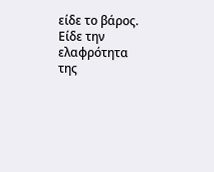είδε το βάρος. Είδε την ελαφρότητα της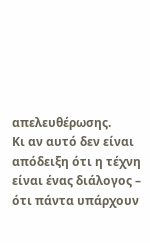απελευθέρωσης.
Κι αν αυτό δεν είναι απόδειξη ότι η τέχνη είναι ένας διάλογος – ότι πάντα υπάρχουν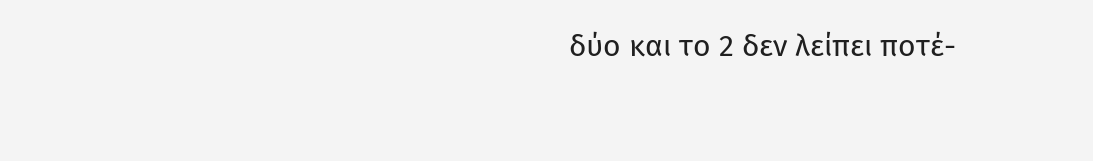δύο και το 2 δεν λείπει ποτέ-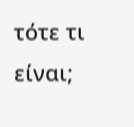τότε τι είναι;